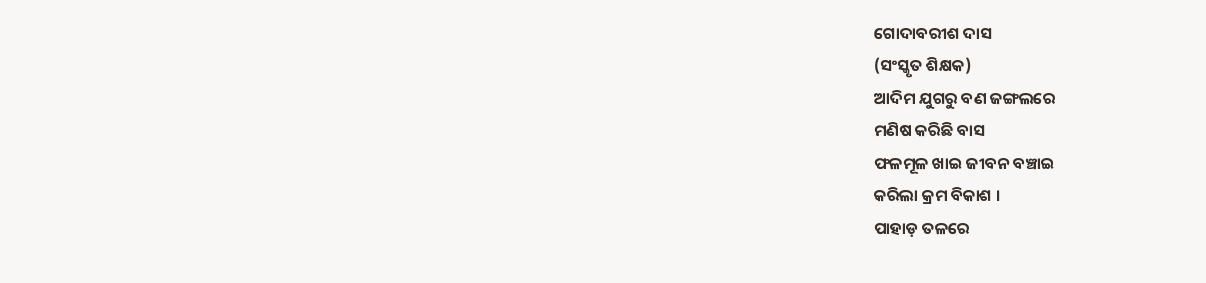ଗୋଦାବରୀଶ ଦାସ
(ସଂସ୍କୃତ ଶିକ୍ଷକ)
ଆଦିମ ଯୁଗରୁ ବଣ ଜଙ୍ଗଲରେ
ମଣିଷ କରିଛି ବାସ
ଫଳମୂଳ ଖାଇ ଜୀବନ ବଞ୍ଚାଇ
କରିଲା କ୍ରମ ବିକାଶ ।
ପାହାଡ଼ ତଳରେ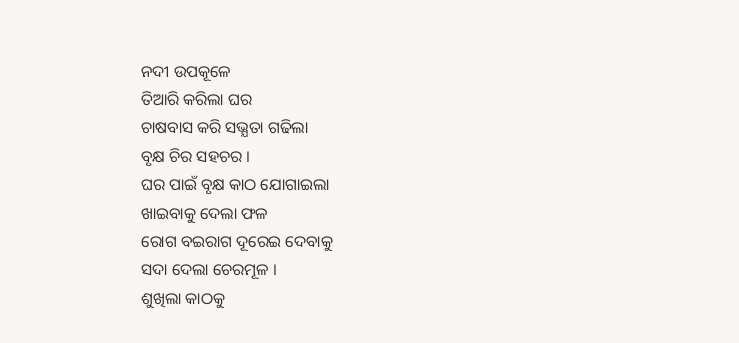ନଦୀ ଉପକୂଳେ
ତିଆରି କରିଲା ଘର
ଚାଷବାସ କରି ସଭ୍ଯତା ଗଢିଲା
ବୃକ୍ଷ ଚିର ସହଚର ।
ଘର ପାଇଁ ବୃକ୍ଷ କାଠ ଯୋଗାଇଲା
ଖାଇବାକୁ ଦେଲା ଫଳ
ରୋଗ ବଇରାଗ ଦୂରେଇ ଦେବାକୁ
ସଦା ଦେଲା ଚେରମୂଳ ।
ଶୁଖିଲା କାଠକୁ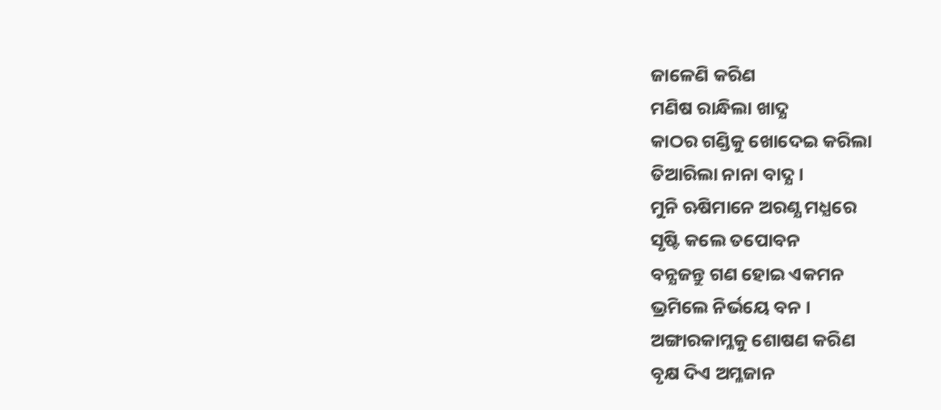ଜାଳେଣି କରିଣ
ମଣିଷ ରାନ୍ଧିଲା ଖାଦ୍ଯ
କାଠର ଗଣ୍ଡିକୁ ଖୋଦେଇ କରିଲା
ତିଆରିଲା ନାନା ବାଦ୍ଯ ।
ମୁନି ଋଷିମାନେ ଅରଣ୍ଯ ମଧ୍ଯରେ
ସୃଷ୍ଟି କଲେ ତପୋବନ
ବନ୍ଯଜନ୍ତୁ ଗଣ ହୋଇ ଏକମନ
ଭ୍ରମିଲେ ନିର୍ଭୟେ ବନ ।
ଅଙ୍ଗାରକାମ୍ଳକୁ ଶୋଷଣ କରିଣ
ବୃକ୍ଷ ଦିଏ ଅମ୍ଳଜାନ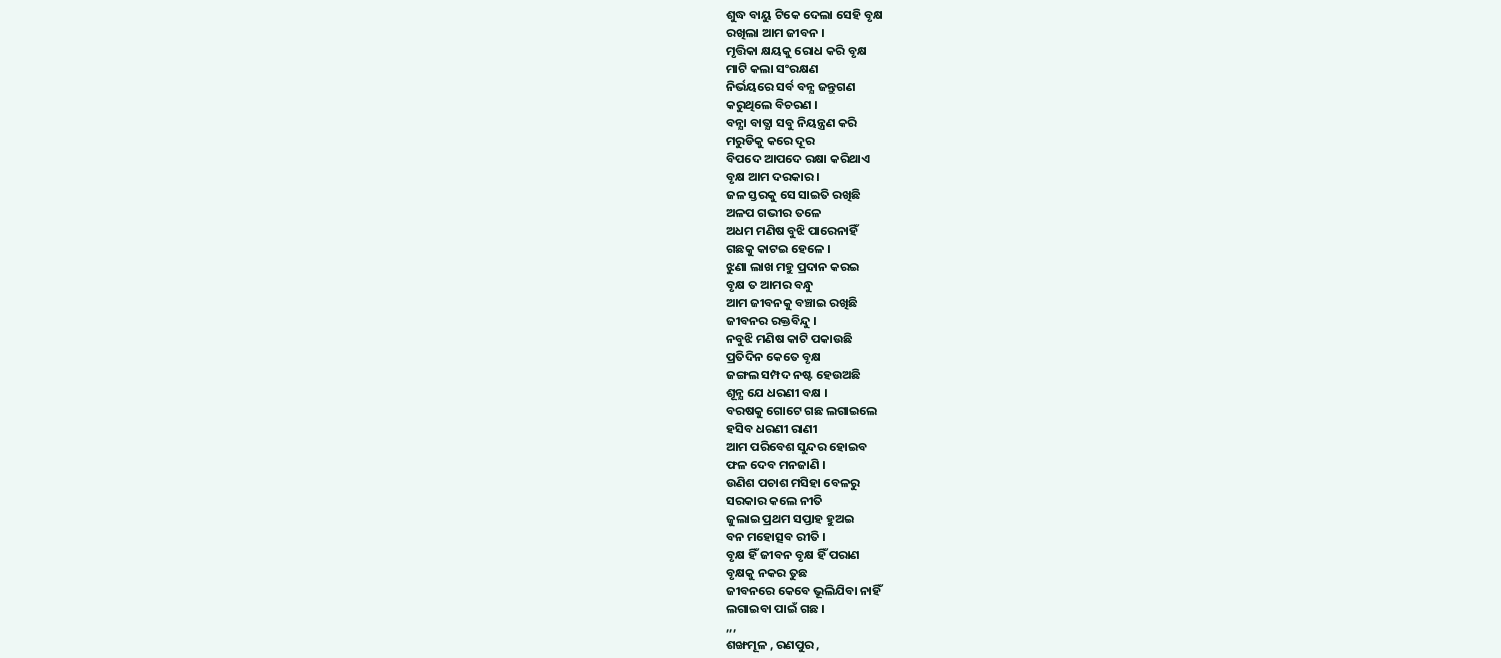ଶୁଦ୍ଧ ବାୟୁ ଟିକେ ଦେଲା ସେହି ବୃକ୍ଷ
ରଖିଲା ଆମ ଜୀବନ ।
ମୃତ୍ତିକା କ୍ଷୟକୁ ରୋଧ କରି ବୃକ୍ଷ
ମାଟି କଲା ସଂରକ୍ଷଣ
ନିର୍ଭୟରେ ସର୍ବ ବନ୍ଯ ଜନ୍ତୁଗଣ
କରୁଥିଲେ ବିଚରଣ ।
ବନ୍ଯା ବାତ୍ଯା ସବୁ ନିୟନ୍ତ୍ରଣ କରି
ମରୁଡିକୁ କରେ ଦୂର
ବିପଦେ ଆପଦେ ରକ୍ଷା କରିଥାଏ
ବୃକ୍ଷ ଆମ ଦରକାର ।
ଜଳ ସ୍ତରକୁ ସେ ସାଇତି ରଖିଛି
ଅଳପ ଗଭୀର ତଳେ
ଅଧମ ମଣିଷ ବୁଝି ପାରେନାହିଁ
ଗଛକୁ କାଟଇ ହେଳେ ।
ଝୁଣା ଲାଖ ମହୁ ପ୍ରଦାନ କରଇ
ବୃକ୍ଷ ତ ଆମର ବନ୍ଧୁ
ଆମ ଜୀବନକୁ ବଞ୍ଚାଇ ରଖିଛି
ଜୀବନର ରକ୍ତବିନ୍ଦୁ ।
ନବୁଝି ମଣିଷ କାଟି ପକାଉଛି
ପ୍ରତିଦିନ କେତେ ବୃକ୍ଷ
ଜଙ୍ଗଲ ସମ୍ପଦ ନଷ୍ଟ ହେଉଅଛି
ଶୂନ୍ଯ ଯେ ଧରଣୀ ବକ୍ଷ ।
ବରଷକୁ ଗୋଟେ ଗଛ ଲଗାଇଲେ
ହସିବ ଧରଣୀ ରାଣୀ
ଆମ ପରିବେଶ ସୁନ୍ଦର ହୋଇବ
ଫଳ ଦେବ ମନଜାଣି ।
ଉଣିଶ ପଚାଶ ମସିହା ବେଳରୁ
ସରକାର କଲେ ନୀତି
ଜୁଲାଇ ପ୍ରଥମ ସପ୍ତାହ ହୁଅଇ
ବନ ମହୋତ୍ସବ ରୀତି ।
ବୃକ୍ଷ ହିଁ ଜୀବନ ବୃକ୍ଷ ହିଁ ପରାଣ
ବୃକ୍ଷକୁ ନକର ତୁଛ
ଜୀବନରେ କେବେ ଭୂଲିଯିବା ନାହିଁ
ଲଗାଇବା ପାଇଁ ଗଛ ।
,,,
ଶଙ୍ଖମୂଳ , ରଣପୁର ,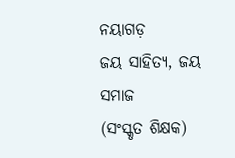ନୟାଗଡ଼
ଜୟ ସାହିତ୍ୟ, ଜୟ ସମାଜ
(ସଂସ୍କୃତ ଶିକ୍ଷକ)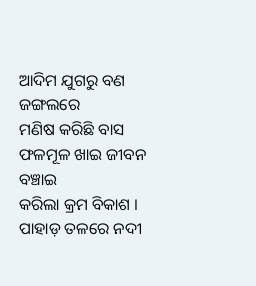ଆଦିମ ଯୁଗରୁ ବଣ ଜଙ୍ଗଲରେ
ମଣିଷ କରିଛି ବାସ
ଫଳମୂଳ ଖାଇ ଜୀବନ ବଞ୍ଚାଇ
କରିଲା କ୍ରମ ବିକାଶ ।
ପାହାଡ଼ ତଳରେ ନଦୀ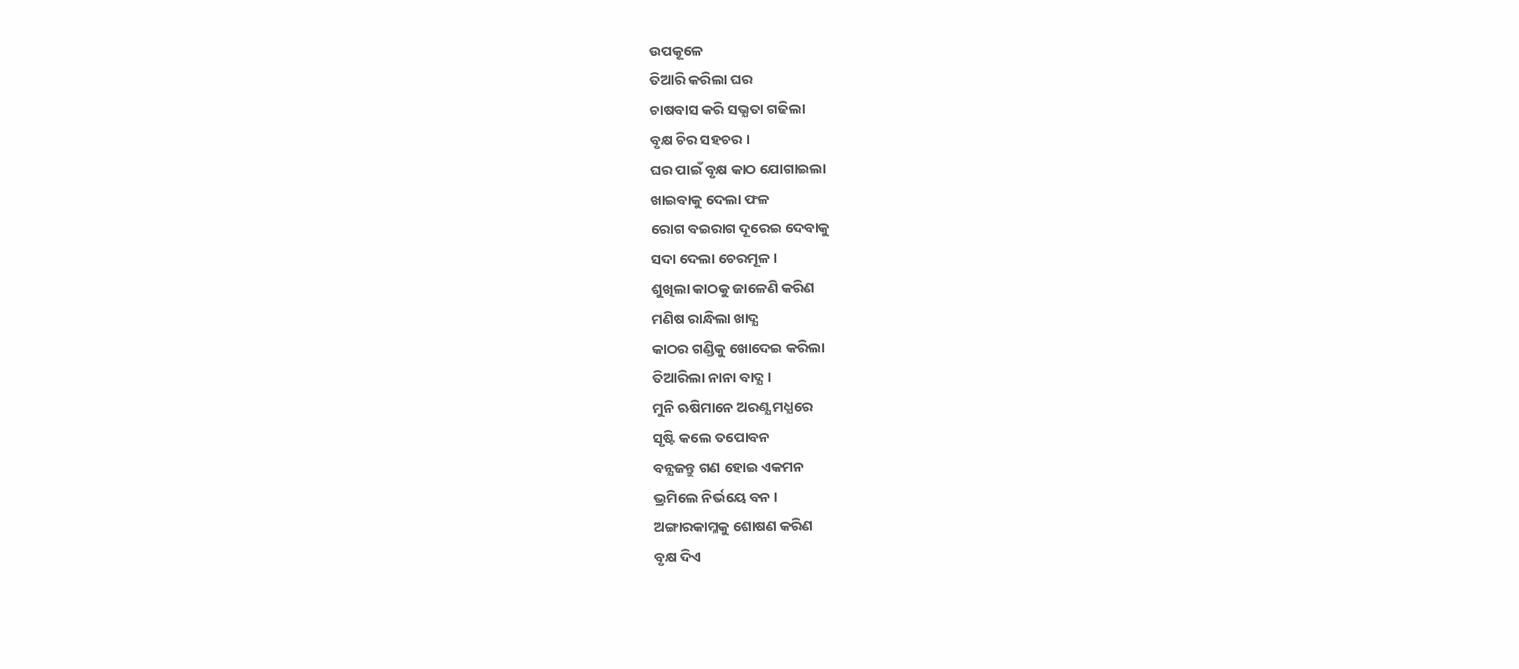ଉପକୂଳେ
ତିଆରି କରିଲା ଘର
ଚାଷବାସ କରି ସଭ୍ଯତା ଗଢିଲା
ବୃକ୍ଷ ଚିର ସହଚର ।
ଘର ପାଇଁ ବୃକ୍ଷ କାଠ ଯୋଗାଇଲା
ଖାଇବାକୁ ଦେଲା ଫଳ
ରୋଗ ବଇରାଗ ଦୂରେଇ ଦେବାକୁ
ସଦା ଦେଲା ଚେରମୂଳ ।
ଶୁଖିଲା କାଠକୁ ଜାଳେଣି କରିଣ
ମଣିଷ ରାନ୍ଧିଲା ଖାଦ୍ଯ
କାଠର ଗଣ୍ଡିକୁ ଖୋଦେଇ କରିଲା
ତିଆରିଲା ନାନା ବାଦ୍ଯ ।
ମୁନି ଋଷିମାନେ ଅରଣ୍ଯ ମଧ୍ଯରେ
ସୃଷ୍ଟି କଲେ ତପୋବନ
ବନ୍ଯଜନ୍ତୁ ଗଣ ହୋଇ ଏକମନ
ଭ୍ରମିଲେ ନିର୍ଭୟେ ବନ ।
ଅଙ୍ଗାରକାମ୍ଳକୁ ଶୋଷଣ କରିଣ
ବୃକ୍ଷ ଦିଏ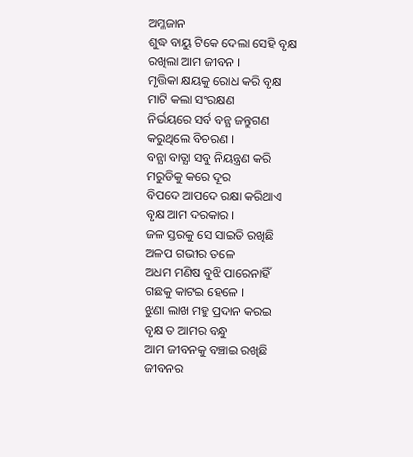ଅମ୍ଳଜାନ
ଶୁଦ୍ଧ ବାୟୁ ଟିକେ ଦେଲା ସେହି ବୃକ୍ଷ
ରଖିଲା ଆମ ଜୀବନ ।
ମୃତ୍ତିକା କ୍ଷୟକୁ ରୋଧ କରି ବୃକ୍ଷ
ମାଟି କଲା ସଂରକ୍ଷଣ
ନିର୍ଭୟରେ ସର୍ବ ବନ୍ଯ ଜନ୍ତୁଗଣ
କରୁଥିଲେ ବିଚରଣ ।
ବନ୍ଯା ବାତ୍ଯା ସବୁ ନିୟନ୍ତ୍ରଣ କରି
ମରୁଡିକୁ କରେ ଦୂର
ବିପଦେ ଆପଦେ ରକ୍ଷା କରିଥାଏ
ବୃକ୍ଷ ଆମ ଦରକାର ।
ଜଳ ସ୍ତରକୁ ସେ ସାଇତି ରଖିଛି
ଅଳପ ଗଭୀର ତଳେ
ଅଧମ ମଣିଷ ବୁଝି ପାରେନାହିଁ
ଗଛକୁ କାଟଇ ହେଳେ ।
ଝୁଣା ଲାଖ ମହୁ ପ୍ରଦାନ କରଇ
ବୃକ୍ଷ ତ ଆମର ବନ୍ଧୁ
ଆମ ଜୀବନକୁ ବଞ୍ଚାଇ ରଖିଛି
ଜୀବନର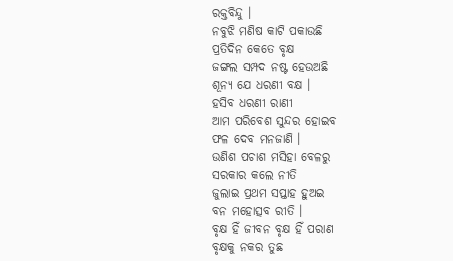ରକ୍ତବିନ୍ଦୁ ।
ନବୁଝି ମଣିଷ କାଟି ପକାଉଛି
ପ୍ରତିଦିନ କେତେ ବୃକ୍ଷ
ଜଙ୍ଗଲ ସମ୍ପଦ ନଷ୍ଟ ହେଉଅଛି
ଶୂନ୍ଯ ଯେ ଧରଣୀ ବକ୍ଷ ।
ହସିବ ଧରଣୀ ରାଣୀ
ଆମ ପରିବେଶ ସୁନ୍ଦର ହୋଇବ
ଫଳ ଦେବ ମନଜାଣି ।
ଉଣିଶ ପଚାଶ ମସିହା ବେଳରୁ
ସରକାର କଲେ ନୀତି
ଜୁଲାଇ ପ୍ରଥମ ସପ୍ତାହ ହୁଅଇ
ବନ ମହୋତ୍ସବ ରୀତି ।
ବୃକ୍ଷ ହିଁ ଜୀବନ ବୃକ୍ଷ ହିଁ ପରାଣ
ବୃକ୍ଷକୁ ନକର ତୁଛ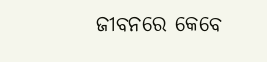ଜୀବନରେ କେବେ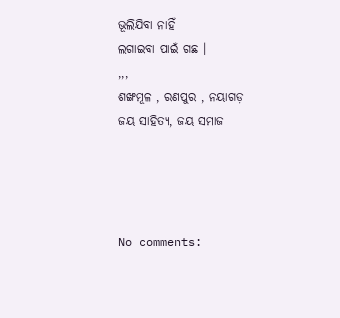ଭୂଲିଯିବା ନାହିଁ
ଲଗାଇବା ପାଇଁ ଗଛ ।
,,,
ଶଙ୍ଖମୂଳ , ରଣପୁର , ନୟାଗଡ଼
ଜୟ ସାହିତ୍ୟ, ଜୟ ସମାଜ




No comments: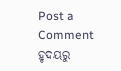Post a Comment
ହୃଦୟରୁ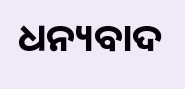ଧନ୍ୟବାଦ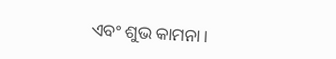ଏବଂ ଶୁଭ କାମନା।